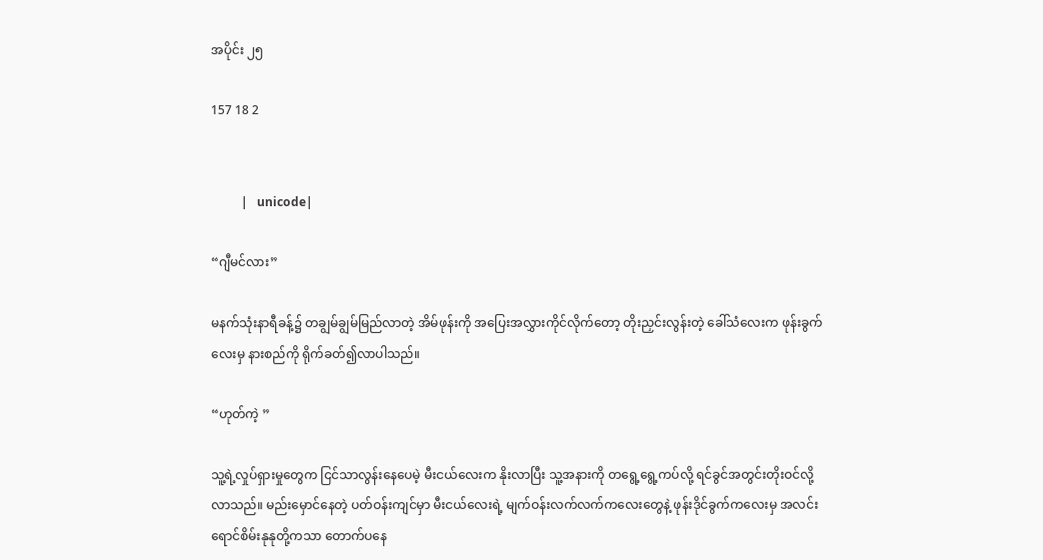အပိုင်း ၂၅

157 18 2


          |   unicode|

“ဂျီမင်လား”

မနက်သုံးနာရီခန့်၌ တချွမ်ချွမ်မြည်လာတဲ့ အိမ်ဖုန်းကို အပြေးအလွှားကိုင်လိုက်တော့ တိုးညှင်းလွန်းတဲ့ ခေါ်သံလေးက ဖုန်းခွက်လေးမှ နားစည်ကို ရိုက်ခတ်၍လာပါသည်။

“ဟုတ်ကဲ့ ”

သူ့ရဲ့လှုပ်ရှားမှုတွေက ငြင်သာလွန်းနေပေမဲ့ မီးငယ်လေးက နိုးလာပြီး သူ့အနားကို တရွေ့ရွေ့ကပ်လို့ ရင်ခွင်အတွင်းတိုးဝင်လို့လာသည်။ မည်းမှောင်နေတဲ့ ပတ်ဝန်းကျင်မှာ မီးငယ်လေးရဲ့ မျက်ဝန်းလက်လက်ကလေးတွေနဲ့ ဖုန်းဒိုင်ခွက်ကလေးမှ အလင်းရောင်စိမ်းနုနုတို့ကသာ တောက်ပနေ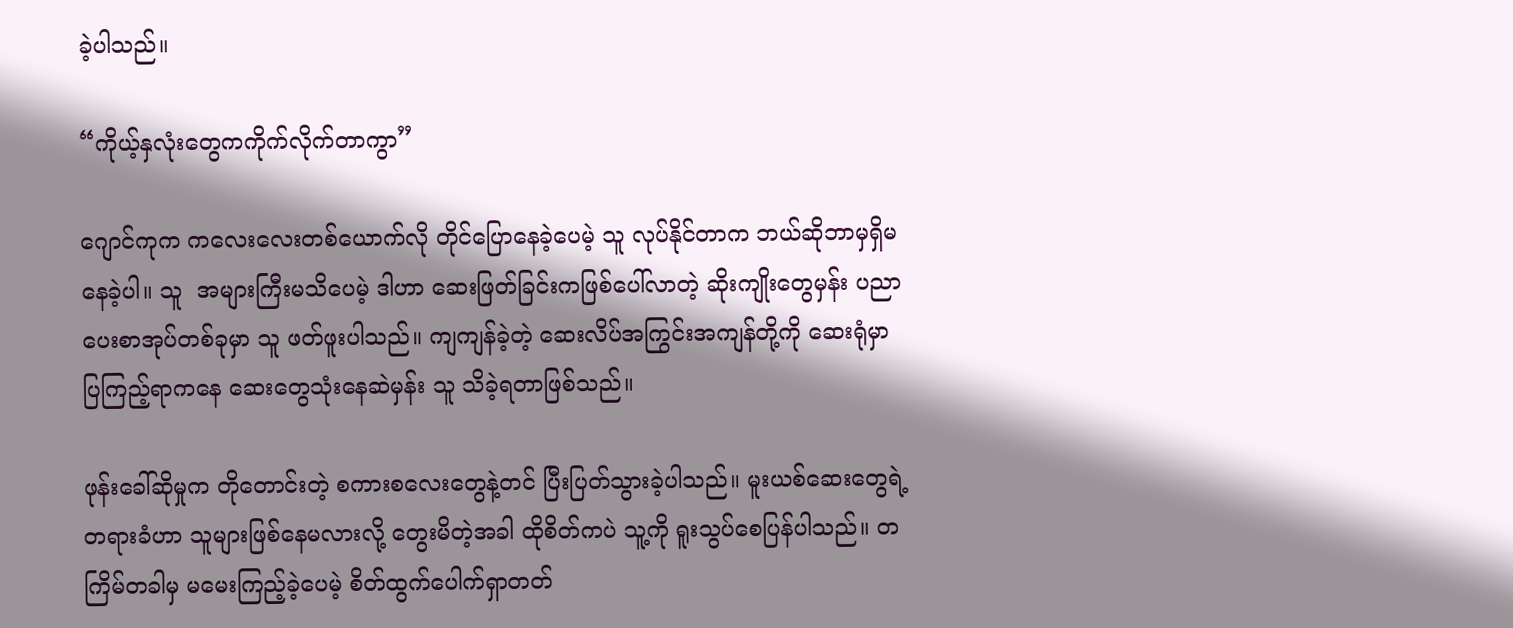ခဲ့ပါသည်။

“ကိုယ့်နှလုံးတွေကကိုက်လိုက်တာကွာ”

ဂျောင်ကုက ကလေးလေးတစ်ယောက်လို တိုင်ပြောနေခဲ့ပေမဲ့ သူ လုပ်နိုင်တာက ဘယ်ဆိုဘာမှရှိမနေခဲ့ပါ။ သူ  အများကြီးမသိပေမဲ့ ဒါဟာ ဆေးဖြတ်ခြင်းကဖြစ်ပေါ်လာတဲ့ ဆိုးကျိုးတွေမှန်း ပညာပေးစာအုပ်တစ်ခုမှာ သူ ဖတ်ဖူးပါသည်။ ကျကျန်ခဲ့တဲ့ ဆေးလိပ်အကြွင်းအကျန်တို့ကို ဆေးရုံမှာ ပြကြည့်ရာကနေ ဆေးတွေသုံးနေဆဲမှန်း သူ သိခဲ့ရတာဖြစ်သည်။

ဖုန်းခေါ်ဆိုမှုက တိုတောင်းတဲ့ စကားစလေးတွေနဲ့တင် ပြီးပြတ်သွားခဲ့ပါသည်။ မူးယစ်ဆေးတွေရဲ့တရားခံဟာ သူများဖြစ်နေမလားလို့ တွေးမိတဲ့အခါ ထိုစိတ်ကပဲ သူ့ကို ရူးသွပ်စေပြန်ပါသည်။ တကြိမ်တခါမှ မမေးကြည့်ခဲ့ပေမဲ့ စိတ်ထွက်ပေါက်ရှာတတ်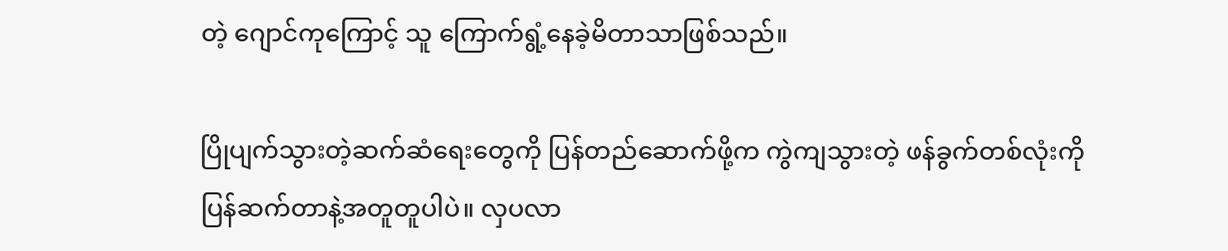တဲ့ ဂျောင်ကုကြောင့် သူ ကြောက်ရွံ့နေခဲ့မိတာသာဖြစ်သည်။

ပြိုပျက်သွားတဲ့ဆက်ဆံရေးတွေကို ပြန်တည်ဆောက်ဖို့က ကွဲကျသွားတဲ့ ဖန်ခွက်တစ်လုံးကို ပြန်ဆက်တာနဲ့အတူတူပါပဲ။ လှပ‌လာ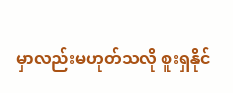မှာလည်းမဟုတ်သလို စူးရှနိုင်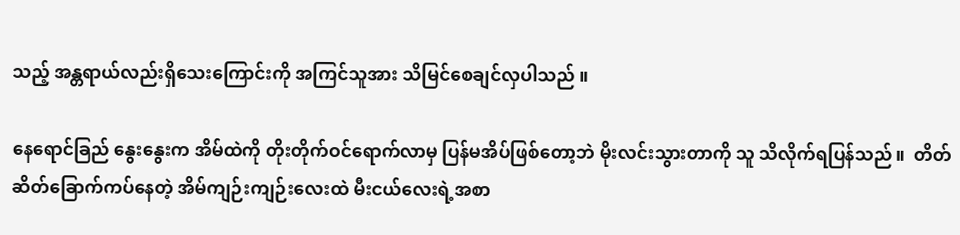သည့် အန္တရာယ်လည်းရှိသေးကြောင်းကို အကြင်သူအား သိမြင်စေချင်လှပါသည် ။

နေရောင်ခြည် နွေးနွေးက အိမ်ထဲကို တိုးတိုက်ဝင်ရောက်လာမှ ပြန်မအိပ်ဖြစ်တော့ဘဲ မိုးလင်းသွားတာကို သူ သိလိုက်ရပြန်သည်။  တိတ်ဆိတ်ခြောက်ကပ်နေတဲ့ အိမ်ကျဉ်းကျဉ်းလေးထဲ မီးငယ်လေးရဲ့အစာ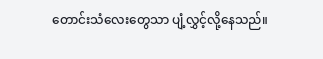တောင်းသံလေးတွေသာ ပျံ့လွှင့်လို့နေသည်။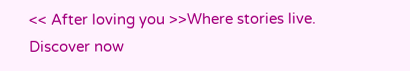<< After loving you >>Where stories live. Discover now